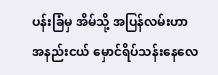ပန်းခြံမှ အိမ်သို့ အပြန်လမ်းဟာ
အနည်းငယ် မှောင်ရိပ်သန်းနေလေ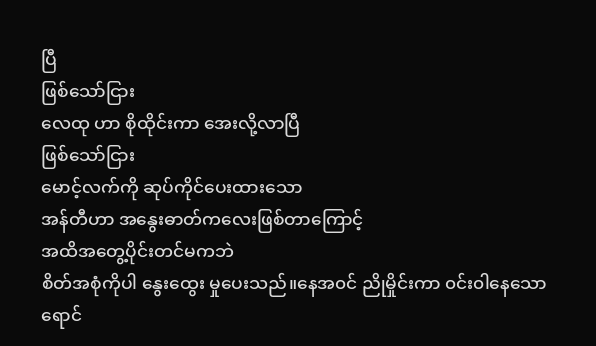ပြီ
ဖြစ်သော်ငြား
လေထု ဟာ စိုထိုင်းကာ အေးလို့လာပြီ
ဖြစ်သော်ငြား
မောင့်လက်ကို ဆုပ်ကိုင်ပေးထားသော
အန်တီဟာ အနွေးဓာတ်ကလေးဖြစ်တာကြောင့်
အထိအတွေ့ပိုင်းတင်မကဘဲ
စိတ်အစုံကိုပါ နွေးထွေး မှုပေးသည်။နေအ၀င် ညိုမှိုင်းကာ ၀င်း၀ါနေသော
ရောင်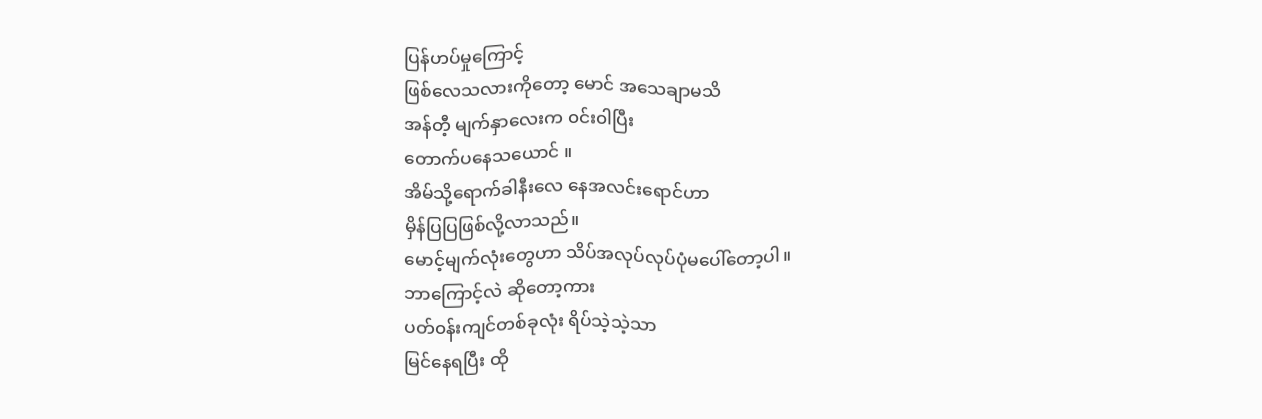ပြန်ဟပ်မှုကြောင့်
ဖြစ်လေသလားကိုတော့ မောင် အသေချာမသိ
အန်တီ့ မျက်နှာလေးက ၀င်း၀ါပြီး
တောက်ပနေသယောင် ။
အိမ်သို့ရောက်ခါနီးလေ နေအလင်းရောင်ဟာ
မှိန်ပြပြဖြစ်လို့လာသည်။
မောင့်မျက်လုံးတွေဟာ သိပ်အလုပ်လုပ်ပုံမပေါ်တော့ပါ။
ဘာကြောင့်လဲ ဆိုတော့ကား
ပတ်၀န်းကျင်တစ်ခုလုံး ရိပ်သဲ့သဲ့သာ
မြင်နေရပြီး ထို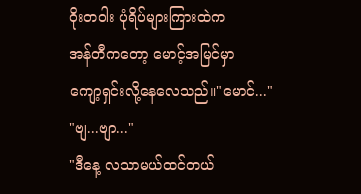ဝိုးတဝါး ပုံရိပ်များကြားထဲက
အန်တီကတော့ မောင့်အမြင်မှာ
ကျော့ရှင်းလို့နေလေသည်။"မောင်..."
"ဗျ...ဗျာ..."
"ဒီနေ့ လသာမယ်ထင်တယ်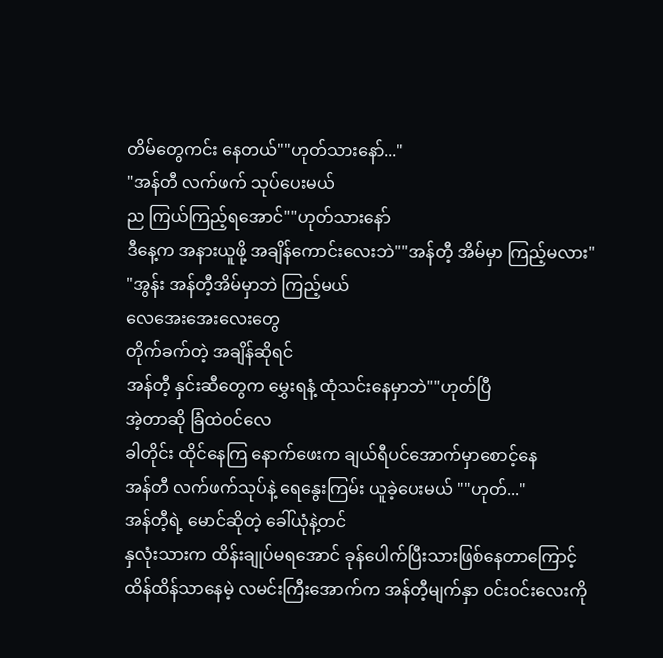တိမ်တွေကင်း နေတယ်""ဟုတ်သားနော်..."
"အန်တီ လက်ဖက် သုပ်ပေးမယ်
ည ကြယ်ကြည့်ရအောင်""ဟုတ်သားနော်
ဒီနေ့က အနားယူဖို့ အချိန်ကောင်းလေးဘဲ""အန်တီ့ အိမ်မှာ ကြည့်မလား"
"အွန်း အန်တီ့အိမ်မှာဘဲ ကြည့်မယ်
လေအေးအေးလေးတွေ
တိုက်ခက်တဲ့ အချိန်ဆိုရင်
အန်တီ့ နှင်းဆီတွေက မွှေးရနံ့ ထုံသင်းနေမှာဘဲ""ဟုတ်ပြီ
အဲ့တာဆို ခြံထဲ၀င်လေ
ခါတိုင်း ထိုင်နေကြ နောက်ဖေးက ချယ်ရီပင်အောက်မှာစောင့်နေ
အန်တီ လက်ဖက်သုပ်နဲ့ ရေနွေးကြမ်း ယူခဲ့ပေးမယ် ""ဟုတ်..."
အန်တီ့ရဲ့ မောင်ဆိုတဲ့ ခေါ်ယုံနဲ့တင်
နှလုံးသားက ထိန်းချုပ်မရအောင် ခုန်ပေါက်ပြီးသားဖြစ်နေတာကြောင့်
ထိန်ထိန်သာနေမဲ့ လမင်းကြီးအောက်က အန်တီ့မျက်နှာ ၀င်း၀င်းလေးကို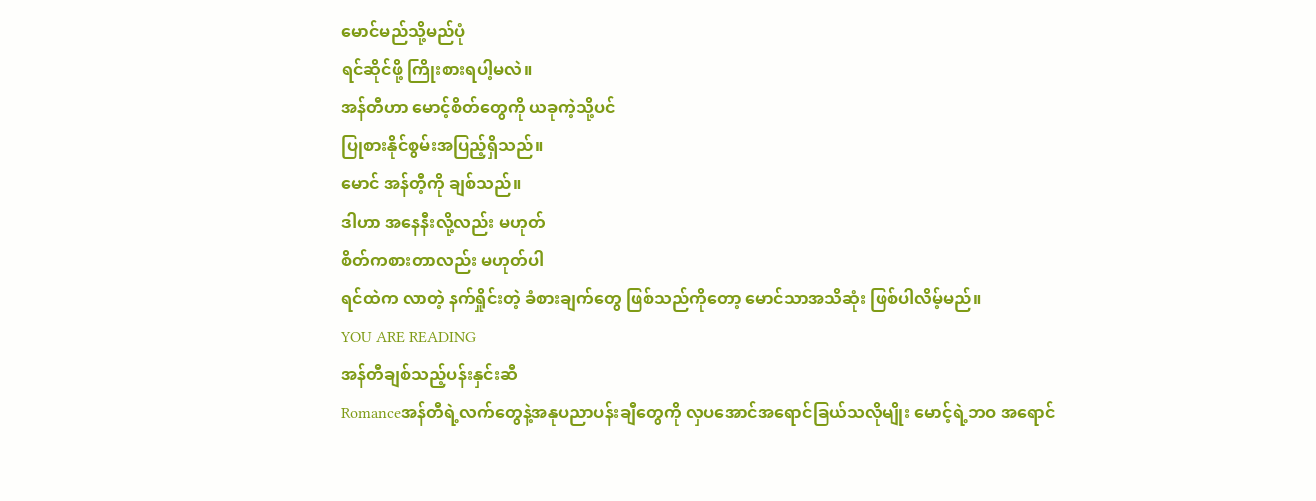မောင်မည်သို့မည်ပုံ
ရင်ဆိုင်ဖို့ ကြိုးစားရပါ့မလဲ။
အန်တီဟာ မောင့်စိတ်တွေကို ယခုကဲ့သို့ပင်
ပြုစားနိုင်စွမ်းအပြည့်ရှိသည်။
မောင် အန်တီ့ကို ချစ်သည်။
ဒါဟာ အနေနီးလို့လည်း မဟုတ်
စိတ်ကစားတာလည်း မဟုတ်ပါ
ရင်ထဲက လာတဲ့ နက်ရှိုင်းတဲ့ ခံစားချက်တွေ ဖြစ်သည်ကိုတော့ မောင်သာအသိဆုံး ဖြစ်ပါလိမ့်မည်။
YOU ARE READING
အန်တီချစ်သည့်ပန်းနှင်းဆီ
Romanceအန်တီရဲ့လက်တွေနဲ့အနုပညာပန်းချီတွေကို လှပအောင်အရောင်ခြယ်သလိုမျိုး မောင့်ရဲ့ဘဝ အရောင်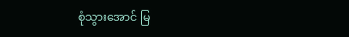စုံသွားအောင် မြ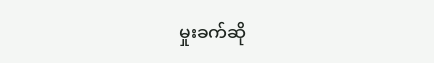မှုးခက်ဆို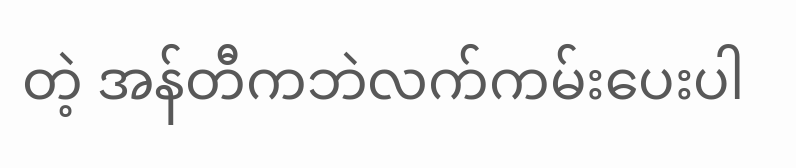တဲ့ အန်တီကဘဲလက်ကမ်းပေးပါ